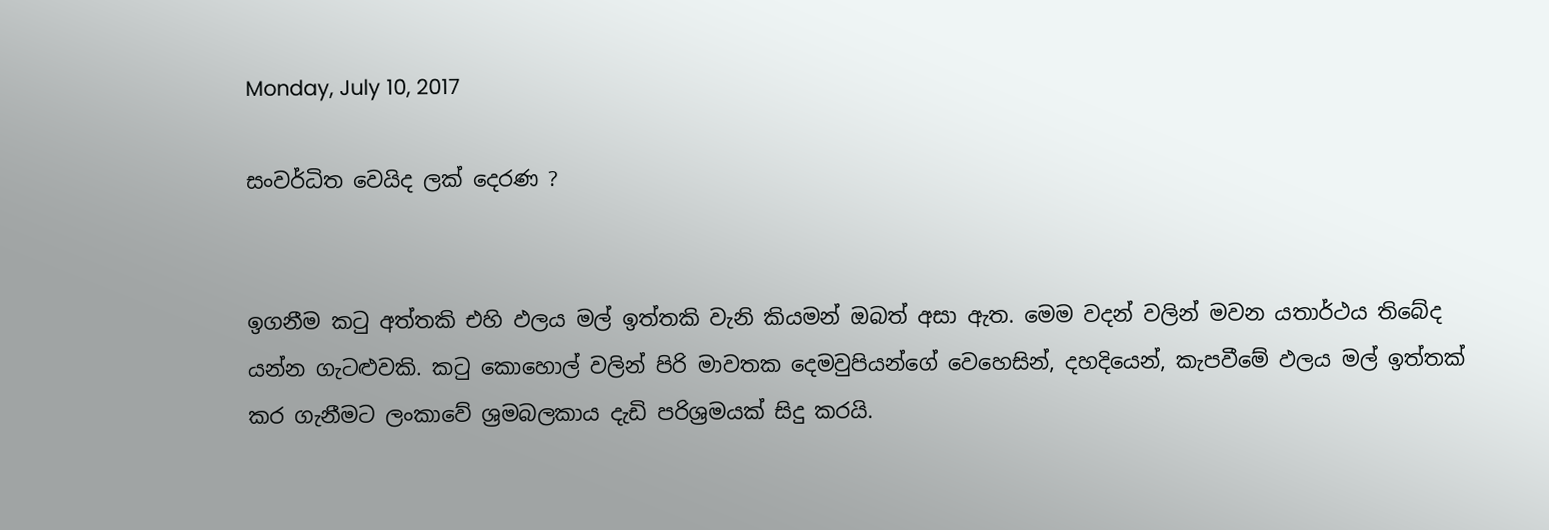Monday, July 10, 2017

සංවර්ධිත වෙයිද ලක් දෙරණ ?


ඉගනීම කටු අත්තකි එහි ඵලය මල් ඉත්තකි වැනි කියමන් ඔබත් අසා ඇත. මෙම වදන් වලින් මවන යතාර්ථය තිබේද යන්න ගැටළුවකි. කටු කොහොල් වලින් පිරි මාවතක දෙමවුපියන්ගේ වෙහෙසින්, දහදියෙන්, කැපවීමේ ඵලය මල් ඉත්තක් කර ගැනීමට ලංකාවේ ශ්‍රමබලකාය දැඩි පරිශ්‍රමයක් සිදු කරයි.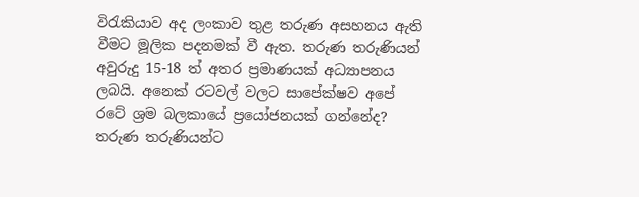විරැකියාව අද ලංකාව තුළ තරුණ අසහනය ඇති වීමට මූලික පදනමක් වී ඇත. තරුණ තරුණියන් අවුරුදු 15-18 ත් අතර ප්‍රමාණයක් අධ්‍යාපනය ලබයි. අනෙක් රටවල් වලට සාපේක්ෂව අපේ රටේ ශ්‍රම බලකායේ ප්‍රයෝජනයක් ගන්නේද? තරුණ තරුණියන්ට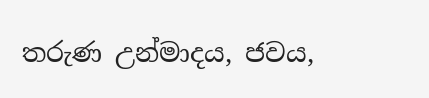තරුණ උන්මාදය, ජවය,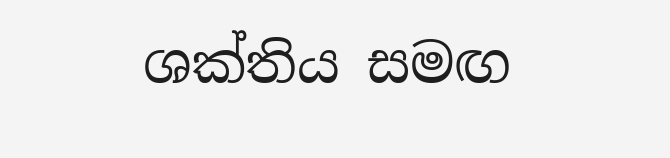ශක්තිය සමඟ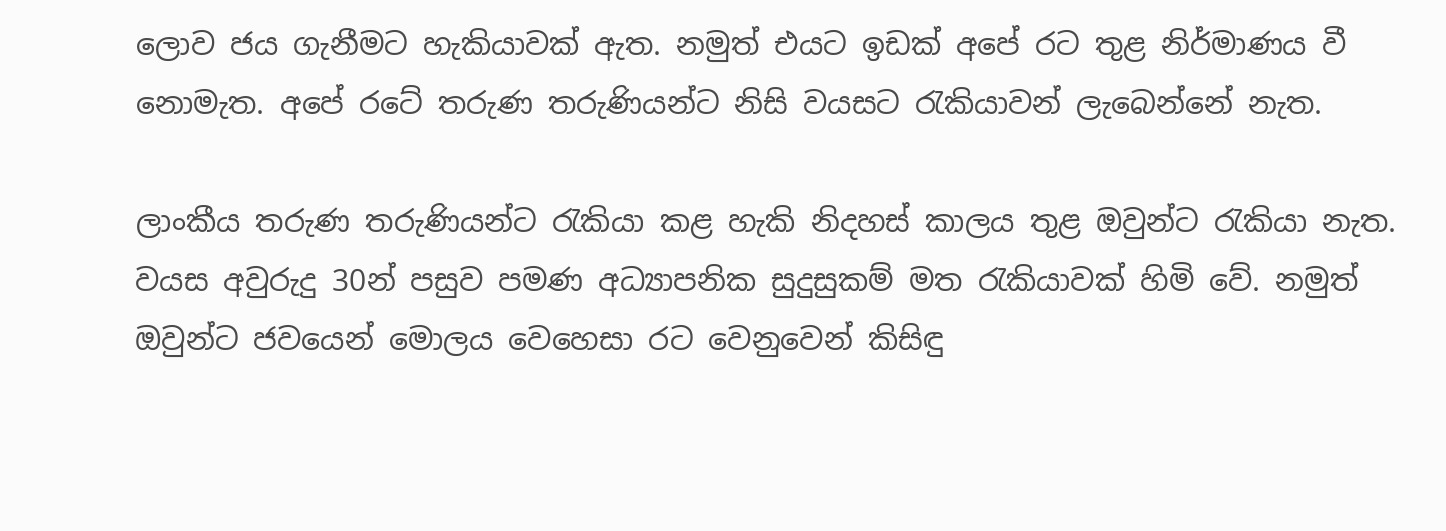ලොව ජය ගැනීමට හැකියාවක් ඇත. නමුත් එයට ඉඩක් අපේ රට තුළ නිර්මාණය වී නොමැත. අපේ රටේ තරුණ තරුණියන්ට නිසි වයසට රැකියාවන් ලැබෙන්නේ නැත.

ලාංකීය තරුණ තරුණියන්ට රැකියා කළ හැකි නිදහස් කාලය තුළ ඔවුන්ට රැකියා නැත. වයස අවුරුදු 30න් පසුව පමණ අධ්‍යාපනික සුදුසුකම් මත රැකියාවක් හිමි වේ. නමුත් ඔවුන්ට ජවයෙන් මොලය වෙහෙසා රට වෙනුවෙන් කිසිඳු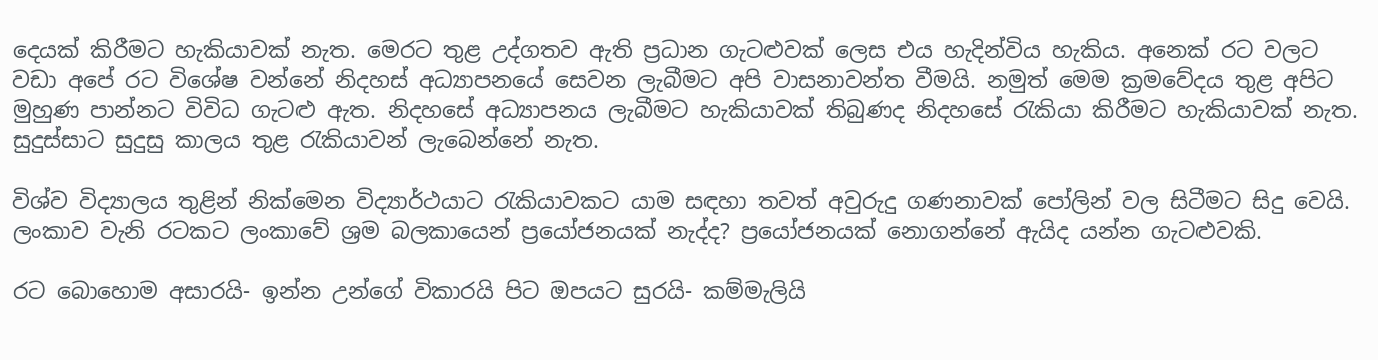දෙයක් කිරීමට හැකියාවක් නැත. මෙරට තුළ උද්ගතව ඇති ප්‍රධාන ගැටළුවක් ලෙස එය හැදින්විය හැකිය. අනෙක් රට වලට වඩා අපේ රට විශේෂ වන්නේ නිදහස් අධ්‍යාපනයේ සෙවන ලැබීමට අපි වාසනාවන්ත වීමයි. නමුත් මෙම ක්‍රමවේදය තුළ අපිට මුහුණ පාන්නට විවිධ ගැටළු ඇත. නිදහසේ අධ්‍යාපනය ලැබීමට හැකියාවක් තිබුණද නිදහසේ රැකියා කිරීමට හැකියාවක් නැත. සුදුස්සාට සුදුසු කාලය තුළ රැකියාවන් ලැබෙන්නේ නැත.

විශ්ව විද්‍යාලය තුළින් නික්මෙන විද්‍යාර්ථයාට රැකියාවකට යාම සඳහා තවත් අවුරුදු ගණනාවක් පෝලින් වල සිටීමට සිදු වෙයි. ලංකාව වැනි රටකට ලංකාවේ ශ්‍රම බලකායෙන් ප්‍රයෝජනයක් නැද්ද? ප්‍රයෝජනයක් නොගන්නේ ඇයිද යන්න ගැටළුවකි.

රට බොහොම අසාරයි- ඉන්න උන්ගේ විකාරයි පිට ඔපයට සුරයි- කම්මැලියි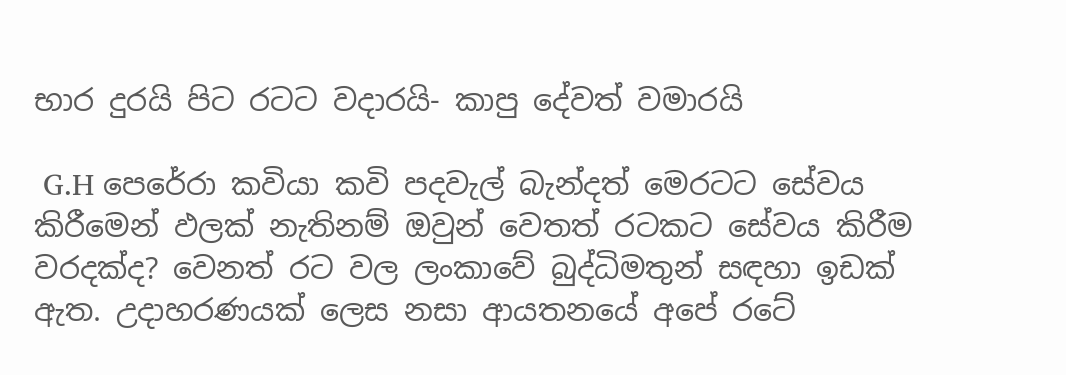භාර දුරයි පිට රටට වදාරයි- කාපු දේවත් වමාරයි

 G.H පෙරේරා කවියා කවි පදවැල් බැන්දත් මෙරටට සේවය කිරීමෙන් ඵලක් නැතිනම් ඔවුන් වෙතත් රටකට සේවය කිරීම වරදක්ද? වෙනත් රට වල ලංකාවේ බුද්ධිමතුන් සඳහා ඉඩක් ඇත. උදාහරණයක් ලෙස නසා ආයතනයේ අපේ රටේ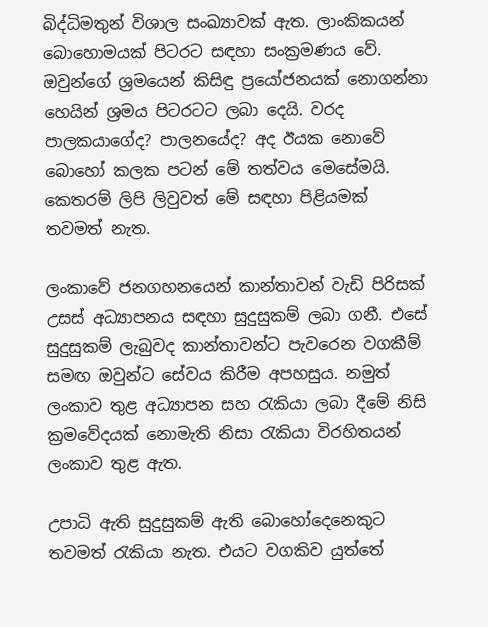බිද්ධිමතුන් විශාල සංඛ්‍යාවක් ඇත. ලාංකිකයන් බොහොමයක් පිටරට සඳහා සංක්‍රමණය වේ. ඔවුන්ගේ ශ්‍රමයෙන් කිසිඳු ප්‍රයෝජනයක් නොගන්නා හෙයින් ශ්‍රමය පිටරටට ලබා දෙයි. වරද පාලකයාගේද? පාලනයේද? අද ඊයක නොවේ බොහෝ කලක පටන් මේ තත්වය මෙසේමයි. කෙතරම් ලිපි ලිවුවත් මේ සඳහා පිළියමක් තවමත් නැත.

ලංකාවේ ජනගහනයෙන් කාන්තාවන් වැඩි පිරිසක් උසස් අධ්‍යාපනය සඳහා සුදුසුකම් ලබා ගනී. එසේ සුදුසුකම් ලැබුවද කාන්තාවන්ට පැවරෙන වගකීම් සමඟ ඔවුන්ට සේවය කිරීම අපහසුය. නමුත් ලංකාව තුළ අධ්‍යාපන සහ රැකියා ලබා දීමේ නිසි ක්‍රමවේදයක් නොමැති නිසා රැකියා විරහිතයන් ලංකාව තුළ ඇත.

උපාධි ඇති සුදුසුකම් ඇති බොහෝදෙනෙකුට තවමත් රැකියා නැත. එයට වගකිව යුත්තේ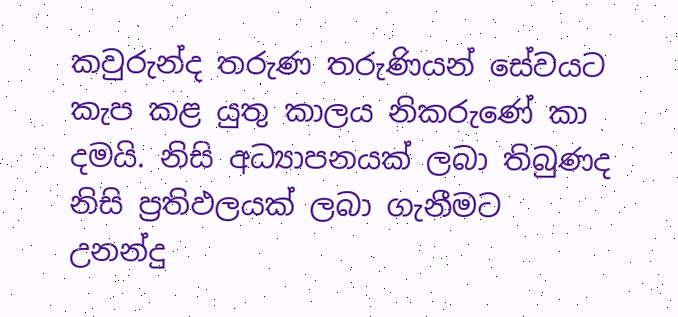කවුරුන්ද තරුණ තරුණියන් සේවයට කැප කළ යුතු කාලය නිකරුණේ කා දමයි. නිසි අධ්‍යාපනයක් ලබා තිබුණද නිසි ප්‍රතිඵලයක් ලබා ගැනීමට උනන්දු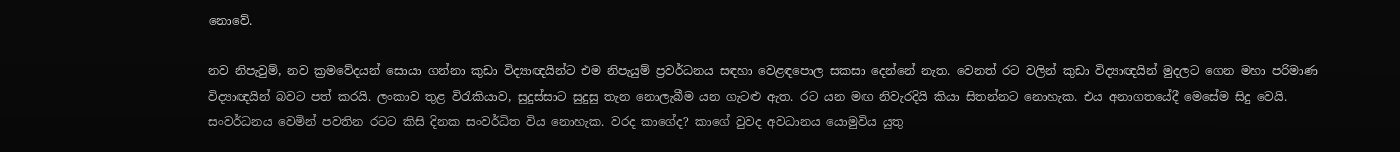නොවේ.

නව නිපැවුම්, නව ක්‍රමවේදයන් සොයා ගන්නා කුඩා විද්‍යාඥයින්ට එම නිපැයුම් ප්‍රවර්ධනය සඳහා වෙළඳපොල සකසා දෙන්නේ නැත. වෙනත් රට වලින් කුඩා විද්‍යාඥයින් මුදලට ගෙන මහා පරිමාණ විද්‍යාඥයින් බවට පත් කරයි. ලංකාව තුළ විරැකියාව, සුදුස්සාට සුදුසු තැන නොලැබීම යන ගැටළු ඇත. රට යන මඟ නිවැරදියි කියා සිතන්නට නොහැක. එය අනාගතයේදී මෙසේම සිදු වෙයි. සංවර්ධනය වෙමින් පවතින රටට කිසි දිනක සංවර්ධිත විය නොහැක. වරද කාගේද? කාගේ වුවද අවධානය යොමුවිය යුතු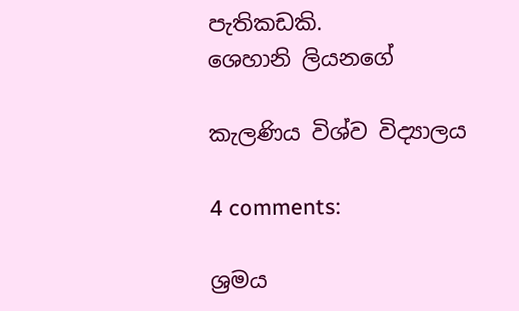පැතිකඩකි.
ශෙහානි ලියනගේ

කැලණිය විශ්ව විද්‍යාලය

4 comments:

ශ්‍රමය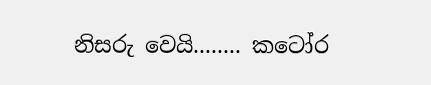නිසරු වෙයි........ කටෝර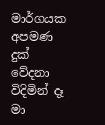මාර්ගයක අපමණ දුක් වේදනා විදිමින් දෑ මා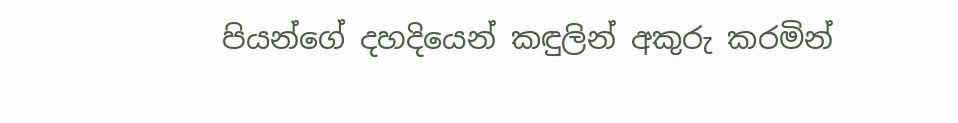පියන්ගේ දහදියෙන් කඳුලින් අකුරු කරමින්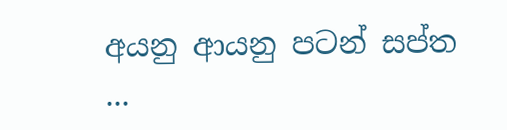අයනු ආයනු පටන් සප්ත ...